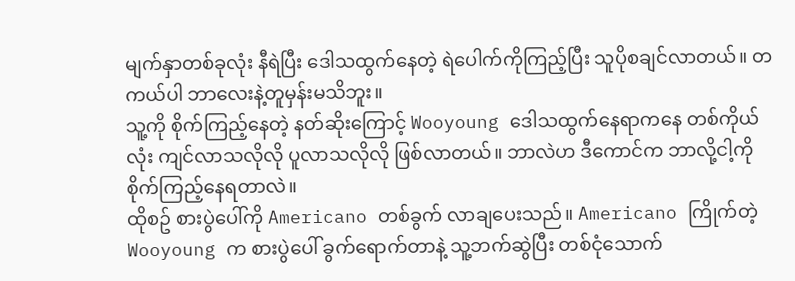မျက်နှာတစ်ခုလုံး နီရဲပြီး ဒေါသထွက်နေတဲ့ ရဲပေါက်ကိုကြည့်ပြီး သူပိုစချင်လာတယ်။ တကယ်ပါ ဘာလေးနဲ့တူမှန်းမသိဘူး။
သူ့ကို စိုက်ကြည့်နေတဲ့ နတ်ဆိုးကြောင့် Wooyoung ဒေါသထွက်နေရာကနေ တစ်ကိုယ်လုံး ကျင်လာသလိုလို ပူလာသလိုလို ဖြစ်လာတယ်။ ဘာလဲဟ ဒီကောင်က ဘာလို့ငါ့ကို စိုက်ကြည့်နေရတာလဲ။
ထိုစဥ် စားပွဲပေါ်ကို Americano တစ်ခွက် လာချပေးသည်။ Americano ကြိုက်တဲ့ Wooyoung က စားပွဲပေါ် ခွက်ရောက်တာနဲ့ သူ့ဘက်ဆွဲပြီး တစ်ငုံသောက်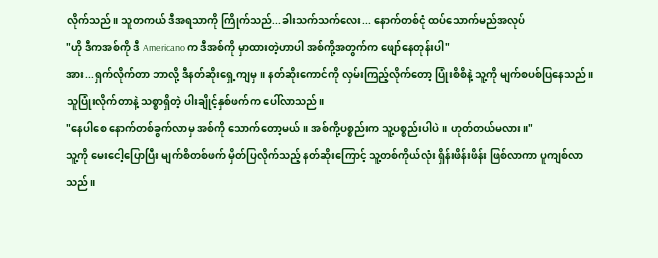လိုက်သည်။ သူတကယ် ဒီအရသာကို ကြိုက်သည်...ခါးသက်သက်လေး... နောက်တစ်ငုံ ထပ်သောက်မည်အလုပ်
"ဟို ဒီကအစ်ကို ဒီ Americano က ဒီအစ်ကို မှာထားတဲ့ဟာပါ အစ်ကို့အတွက်က ဖျော်နေတုန်းပါ"
အား...ရှက်လိုက်တာ ဘာလို့ ဒီနတ်ဆိုးရှေ့ကျမှ။ နတ်ဆိုးကောင်ကို လှမ်းကြည့်လိုက်တော့ ပြုံးစိစိနဲ့ သူ့ကို မျက်စပစ်ပြနေသည်။ သူပြုံးလိုက်တာနဲ့ သစ္စာရှိတဲ့ ပါးချိုင့်နှစ်ဖက်က ပေါ်လာသည်။
"နေပါစေ နောက်တစ်ခွက်လာမှ အစ်ကို သောက်တော့မယ်။ အစ်ကို့ပစ္စည်းက သူ့ပစ္စည်းပါပဲ။ ဟုတ်တယ်မလား။"
သူ့ကို မေးငေါ့ပြောပြီး မျက်စိတစ်ဖက် မှိတ်ပြလိုက်သည့် နတ်ဆိုးကြောင့် သူ့တစ်ကိုယ်လုံး ရှိန်းဖိန်းဖိန်း ဖြစ်လာကာ ပူကျစ်လာသည်။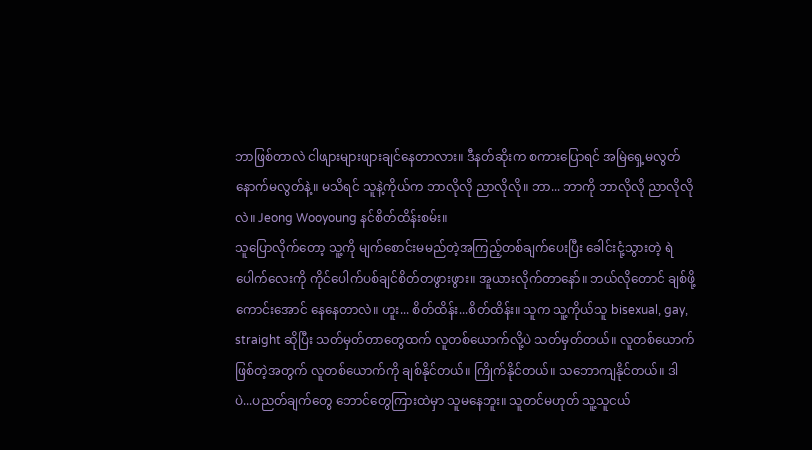ဘာဖြစ်တာလဲ ငါဖျားများဖျားချင်နေတာလား။ ဒီနတ်ဆိုးက စကားပြောရင် အမြဲရှေ့မလွတ်နောက်မလွတ်နဲ့။ မသိရင် သူနဲ့ကိုယ်က ဘာလိုလို ညာလိုလို။ ဘာ... ဘာကို ဘာလိုလို ညာလိုလိုလဲ။ Jeong Wooyoung နင်စိတ်ထိန်းစမ်း။
သူပြောလိုက်တော့ သူ့ကို မျက်စောင်းမမည်တဲ့အကြည့်တစ်ချက်ပေးပြီး ခေါင်းငုံ့သွားတဲ့ ရဲပေါက်လေးကို ကိုင်ပေါက်ပစ်ချင်စိတ်တဖွားဖွား။ အူယားလိုက်တာနော်။ ဘယ်လိုတောင် ချစ်ဖို့ကောင်းအောင် နေနေတာလဲ။ ဟူး... စိတ်ထိန်း...စိတ်ထိန်း။ သူက သူ့ကိုယ်သူ bisexual, gay, straight ဆိုပြီး သတ်မှတ်တာတွေထက် လူတစ်ယောက်လို့ပဲ သတ်မှတ်တယ်။ လူတစ်ယောက်ဖြစ်တဲ့အတွက် လူတစ်ယောက်ကို ချစ်နိုင်တယ်။ ကြိုက်နိုင်တယ်။ သဘောကျနိုင်တယ်။ ဒါပဲ...ပညတ်ချက်တွေ ဘောင်တွေကြားထဲမှာ သူမနေဘူး။ သူတင်မဟုတ် သူ့သူငယ်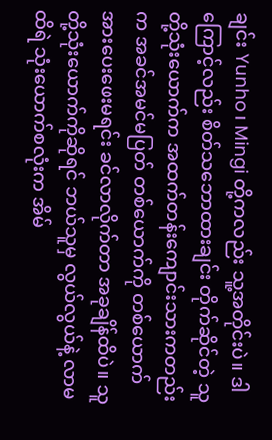ချင်း Yunho၊ Mingi တို့ကလည်း သူ့အတိုင်းပဲ။ ဒါကြောင့်လည်း စိတ်သဘောထားချင်း တိုက်ဆိုင်တဲ့ သူတို့သုံးယောက်က အထက်တန်းကျောင်းသားကတည်းက အခင်အမင်မပြတ် တစ်ယောက်ကို တစ်ယောက် အားပေးဖေးမရင်း ခင်လာလိုက်တာ အခုချိန်ထိပဲ။ သူတို့သုံးယောက်ကိုဆိုရင် ဘယ်သူမှ လွယ်လွယ်နဲ့ လာမထိရဲ သုံးယောက်စလုံးက အိမ်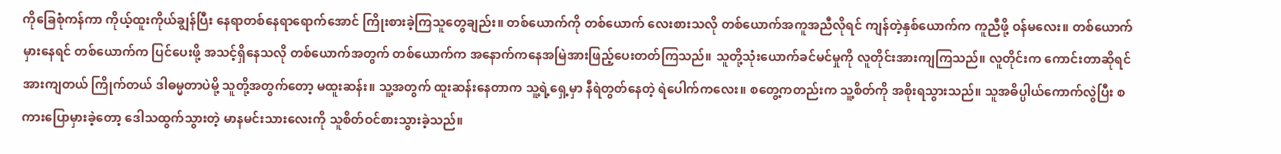ကိုခြေစုံကန်ကာ ကိုယ့်ထူးကိုယ်ချွန်ပြီး နေရာတစ်နေရာရောက်အောင် ကြိုးစားခဲ့ကြသူတွေချည်း။ တစ်ယောက်ကို တစ်ယောက် လေးစားသလို တစ်ယောက်အကူအညီလိုရင် ကျန်တဲ့နှစ်ယောက်က ကူညီဖို့ ဝန်မလေး။ တစ်ယောက်မှားနေရင် တစ်ယောက်က ပြင်ပေးဖို့ အသင့်ရှိနေသလို တစ်ယောက်အတွက် တစ်ယောက်က အနောက်ကနေအမြဲအားဖြည့်ပေးတတ်ကြသည်။ သူတို့သုံးယောက်ခင်မင်မှုကို လူတိုင်းအားကျကြသည်။ လူတိုင်းက ကောင်းတာဆိုရင် အားကျတယ် ကြိုက်တယ် ဒါဓမ္မတာပဲမို့ သူတို့အတွက်တော့ မထူးဆန်း။ သူ့အတွက် ထူးဆန်းနေတာက သူ့ရဲ့ရှေ့မှာ နီရဲတွတ်နေတဲ့ ရဲပေါက်ကလေး။ စတွေ့ကတည်းက သူ့စိတ်ကို အစိုးရသွားသည်။ သူအဓိပ္ပါယ်ကောက်လွဲပြီး စကားပြောမှားခဲ့တော့ ဒေါသထွက်သွားတဲ့ မာနမင်းသားလေးကို သူစိတ်ဝင်စားသွားခဲ့သည်။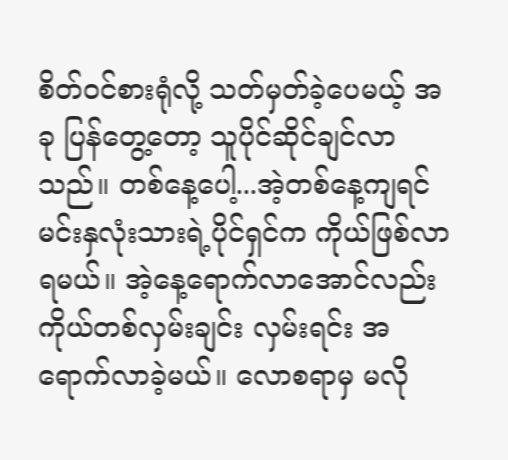စိတ်ဝင်စားရုံလို့ သတ်မှတ်ခဲ့ပေမယ့် အခု ပြန်တွေ့တော့ သူပိုင်ဆိုင်ချင်လာသည်။ တစ်နေ့ပေါ့...အဲ့တစ်နေ့ကျရင် မင်းနှလုံးသားရဲ့ပိုင်ရှင်က ကိုယ်ဖြစ်လာရမယ်။ အဲ့နေ့ရောက်လာအောင်လည်း ကိုယ်တစ်လှမ်းချင်း လှမ်းရင်း အရောက်လာခဲ့မယ်။ လောစရာမှ မလို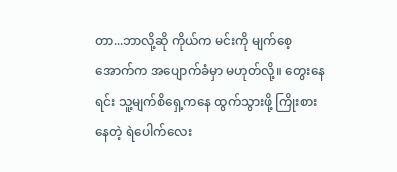တာ...ဘာလို့ဆို ကိုယ်က မင်းကို မျက်စေ့အောက်က အပျောက်ခံမှာ မဟုတ်လို့။ တွေးနေရင်း သူ့မျက်စိရှေ့ကနေ ထွက်သွားဖို့ ကြိုးစားနေတဲ့ ရဲပေါက်လေး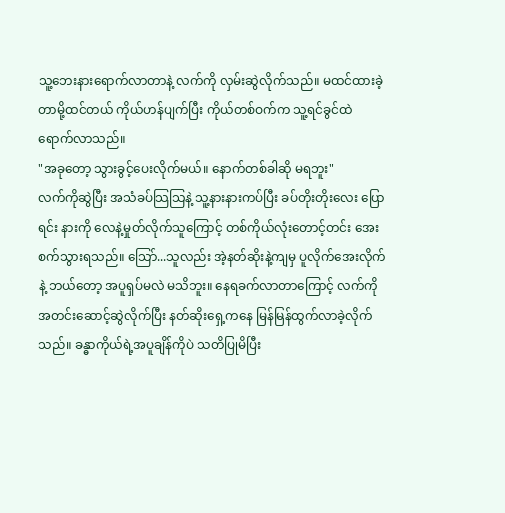သူ့ဘေးနားရောက်လာတာနဲ့ လက်ကို လှမ်းဆွဲလိုက်သည်။ မထင်ထားခဲ့တာမို့ထင်တယ် ကိုယ်ဟန်ပျက်ပြီး ကိုယ်တစ်ဝက်က သူ့ရင်ခွင်ထဲ ရောက်လာသည်။
"အခုတော့ သွားခွင့်ပေးလိုက်မယ်။ နောက်တစ်ခါဆို မရဘူး"
လက်ကိုဆွဲပြီး အသံခပ်သြသြနဲ့ သူ့နားနားကပ်ပြီး ခပ်တိုးတိုးလေး ပြောရင်း နားကို လေနဲ့မှုတ်လိုက်သူကြောင့် တစ်ကိုယ်လုံးတောင့်တင်း အေးစက်သွားရသည်။ သြော်...သူလည်း အဲ့နတ်ဆိုးနဲ့ကျမှ ပူလိုက်အေးလိုက်နဲ့ ဘယ်တော့ အပူရှပ်မလဲ မသိဘူး။ နေရခက်လာတာကြောင့် လက်ကို အတင်းဆောင့်ဆွဲလိုက်ပြီး နတ်ဆိုးရှေ့ကနေ မြန်မြန်ထွက်လာခဲ့လိုက်သည်။ ခန္ဓာကိုယ်ရဲ့အပူချိန်ကိုပဲ သတိပြုမိပြီး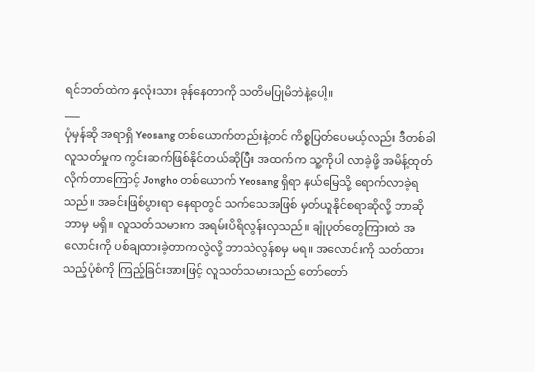ရင်ဘတ်ထဲက နှလုံးသား ခုန်နေတာကို သတိမပြုမိဘဲနဲ့ပေါ့။
___
ပုံမှန်ဆို အရာရှိ Yeosang တစ်ယောက်တည်းနဲ့တင် ကိစ္စပြတ်ပေမယ့်လည်း ဒီတစ်ခါ လူသတ်မှုက ကွင်းဆက်ဖြစ်နိုင်တယ်ဆိုပြီး အထက်က သူ့ကိုပါ လာခဲ့ဖို့ အမိန့်ထုတ်လိုက်တာကြောင့် Jongho တစ်ယောက် Yeosang ရှိရာ နယ်မြေသို့ ရောက်လာခဲ့ရသည်။ အခင်းဖြစ်ပွားရာ နေရာတွင် သက်သေအဖြစ် မှတ်ယူနိုင်စရာဆိုလို့ ဘာဆိုဘာမှ မရှိ။ လူသတ်သမားက အရမ်းပိရိလွန်းလှသည်။ ချုံပုတ်တွေကြားထဲ အလောင်းကို ပစ်ချထားခဲ့တာကလွဲလို့ ဘာသဲလွန်စမှ မရ။ အလောင်းကို သတ်ထားသည့်ပုံစံကို ကြည့်ခြင်းအားဖြင့် လူသတ်သမားသည် တော်တော်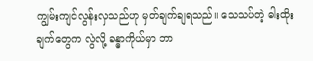ကျွမ်းကျင်လွန်းလှသည်ဟု မှတ်ချက်ချရသည်။ သေသပ်တဲ့ ဓါးထိုးချက်တွေက လွဲလို့ ခန္ဓာကိုယ်မှာ ဘာ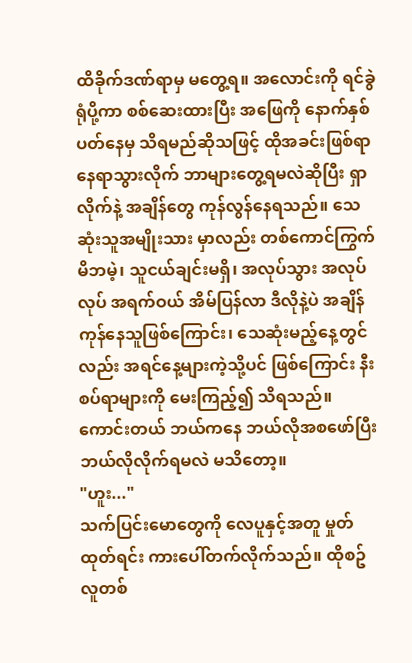ထိခိုက်ဒဏ်ရာမှ မတွေ့ရ။ အလောင်းကို ရင်ခွဲရုံပို့ကာ စစ်ဆေးထားပြီး အဖြေကို နောက်နှစ်ပတ်နေမှ သိရမည်ဆိုသဖြင့် ထိုအခင်းဖြစ်ရာနေရာသွားလိုက် ဘာများတွေ့ရမလဲဆိုပြီး ရှာလိုက်နဲ့ အချိန်တွေ ကုန်လွန်နေရသည်။ သေဆုံးသူအမျိုးသား မှာလည်း တစ်ကောင်ကြွက် မိဘမဲ့၊ သူငယ်ချင်းမရှိ၊ အလုပ်သွား အလုပ်လုပ် အရက်ဝယ် အိမ်ပြန်လာ ဒီလိုနဲ့ပဲ အချိန်ကုန်နေသူဖြစ်ကြောင်း၊ သေဆုံးမည့်နေ့တွင်လည်း အရင်နေ့များကဲ့သို့ပင် ဖြစ်ကြောင်း နီးစပ်ရာများကို မေးကြည့်၍ သိရသည်။ ကောင်းတယ် ဘယ်ကနေ ဘယ်လိုအစဖော်ပြီး ဘယ်လိုလိုက်ရမလဲ မသိတော့။
"ဟူး..."
သက်ပြင်းမောတွေကို လေပူနှင့်အတူ မှုတ်ထုတ်ရင်း ကားပေါ်တက်လိုက်သည်။ ထိုစဥ် လူတစ်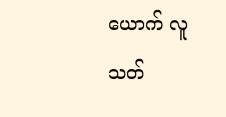ယောက် လူသတ်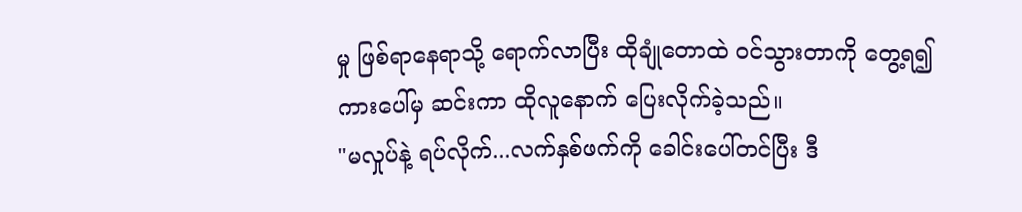မှု ဖြစ်ရာနေရာသို့ ရောက်လာပြီး ထိုချုံတောထဲ ဝင်သွားတာကို တွေ့ရ၍ ကားပေါ်မှ ဆင်းကာ ထိုလူနောက် ပြေးလိုက်ခဲ့သည်။
"မလှုပ်နဲ့ ရပ်လိုက်...လက်နှစ်ဖက်ကို ခေါင်းပေါ်တင်ပြီး ဒီ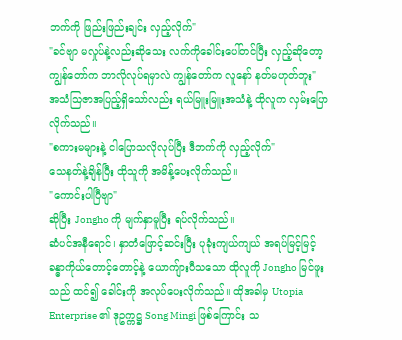ဘက်ကို ဖြည်းဖြည်းချင်း လှည့်လိုက်"
"ခင်ဗျာ မလှုပ်နဲ့လည်းဆိုသေး လက်ကိုခေါင်းပေါ်တင်ပြီး လှည့်ဆိုတော့ ကျွန်တော်က ဘာလိုလုပ်ရမှာလဲ ကျွန်တော်က လူနော် နတ်မဟုတ်ဘူး"
အသံသြဇာအပြည့်ရှိသော်လည်း ရယ်မြူးမြူးအသံနဲ့ ထိုလူက လှမ်းပြောလိုက်သည်။
"စကားမများနဲ့ ငါပြောသလိုလုပ်ပြီး ဒီဘက်ကို လှည့်လိုက်"
သေနတ်နဲ့ချိန်ပြီး ထိုသူကို အမိန့်ပေးလိုက်သည်။
"ကောင်းပါပြီဗျာ"
ဆိုပြီး Jongho ကို မျက်နှာမူပြီး ရပ်လိုက်သည်။
ဆံပင်အနီရောင်၊ နှာတံဖြောင့်ဆင်းပြီး ပုခုံးကျယ်ကျယ် အရပ်မြင့်မြင့် ခန္ဓာကိုယ်တောင့်တောင့်နဲ့ ယောကျ်ားပီသသော ထိုလူကို Jongho မြင်ဖူးသည် ထင်၍ ခေါင်းကို အလုပ်ပေးလိုက်သည်။ ထိုအခါမှ Utopia Enterprise ၏ ဒုဥက္ကဋ္ဌ Song Mingi ဖြစ်ကြောင်း သ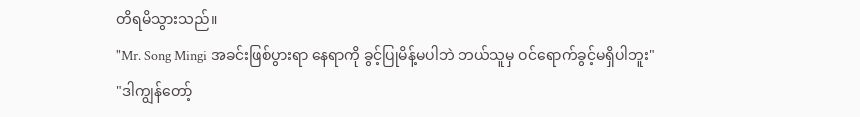တိရမိသွားသည်။
"Mr. Song Mingi အခင်းဖြစ်ပွားရာ နေရာကို ခွင့်ပြုမိန့်မပါဘဲ ဘယ်သူမှ ဝင်ရောက်ခွင့်မရှိပါဘူး"
"ဒါကျွန်တော့်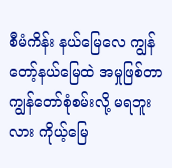စီမံကိန်း နယ်မြေလေ ကျွန်တော့်နယ်မြေထဲ အမှုဖြစ်တာ ကျွန်တော်စုံစမ်းလို့ မရဘူးလား ကိုယ့်မြေ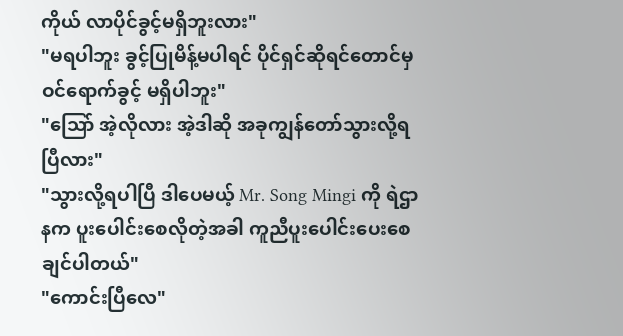ကိုယ် လာပိုင်ခွင့်မရှိဘူးလား"
"မရပါဘူး ခွင့်ပြုမိန့်မပါရင် ပိုင်ရှင်ဆိုရင်တောင်မှ ဝင်ရောက်ခွင့် မရှိပါဘူး"
"သြော် အဲ့လိုလား အဲ့ဒါဆို အခုကျွန်တော်သွားလို့ရပြီလား"
"သွားလို့ရပါပြီ ဒါပေမယ့် Mr. Song Mingi ကို ရဲဌာနက ပူးပေါင်းစေလိုတဲ့အခါ ကူညီပူးပေါင်းပေးစေချင်ပါတယ်"
"ကောင်းပြီလေ"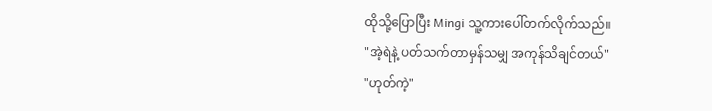ထိုသို့ပြောပြီး Mingi သူ့ကားပေါ်တက်လိုက်သည်။
"အဲ့ရဲနဲ့ ပတ်သက်တာမှန်သမျှ အကုန်သိချင်တယ်"
"ဟုတ်ကဲ့"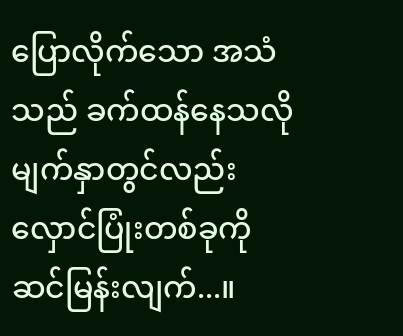ပြောလိုက်သော အသံသည် ခက်ထန်နေသလို မျက်နှာတွင်လည်း လှောင်ပြုံးတစ်ခုကို ဆင်မြန်းလျက်...။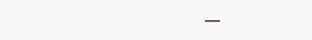___